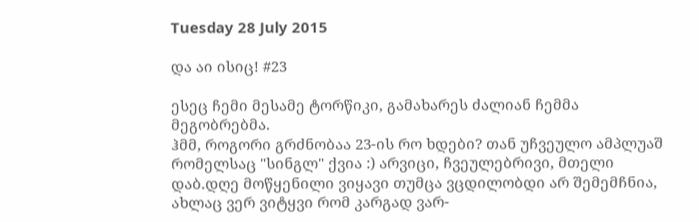Tuesday 28 July 2015

და აი ისიც! #23

ესეც ჩემი მესამე ტორწიკი, გამახარეს ძალიან ჩემმა მეგობრებმა.
ჰმმ, როგორი გრძნობაა 23-ის რო ხდები? თან უჩვეულო ამპლუაშ რომელსაც "სინგლ" ქვია :) არვიცი, ჩვეულებრივი, მთელი დაბ.დღე მოწყენილი ვიყავი თუმცა ვცდილობდი არ შემემჩნია, ახლაც ვერ ვიტყვი რომ კარგად ვარ-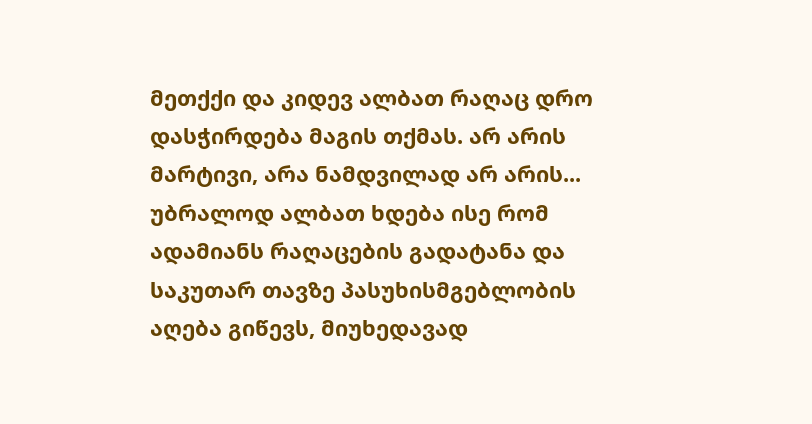მეთქქი და კიდევ ალბათ რაღაც დრო დასჭირდება მაგის თქმას. არ არის მარტივი, არა ნამდვილად არ არის... უბრალოდ ალბათ ხდება ისე რომ ადამიანს რაღაცების გადატანა და საკუთარ თავზე პასუხისმგებლობის აღება გიწევს, მიუხედავად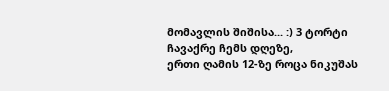მომავლის შიშისა... :) 3 ტორტი ჩავაქრე ჩემს დღეზე,
ერთი ღამის 12-ზე როცა ნიკუშას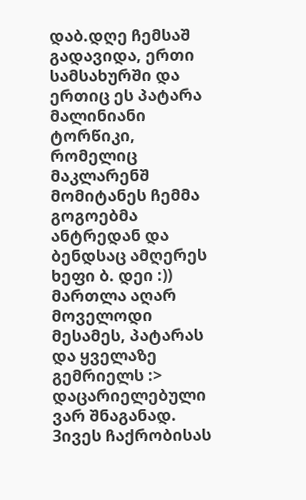დაბ.დღე ჩემსაშ გადავიდა, ერთი სამსახურში და ერთიც ეს პატარა მალინიანი ტორწიკი, რომელიც მაკლარენშ მომიტანეს ჩემმა გოგოებმა ანტრედან და ბენდსაც ამღერეს ხეფი ბ. დეი :)) მართლა აღარ მოველოდი მესამეს, პატარას და ყველაზე გემრიელს :> დაცარიელებული ვარ შნაგანად. 3ივეს ჩაქრობისას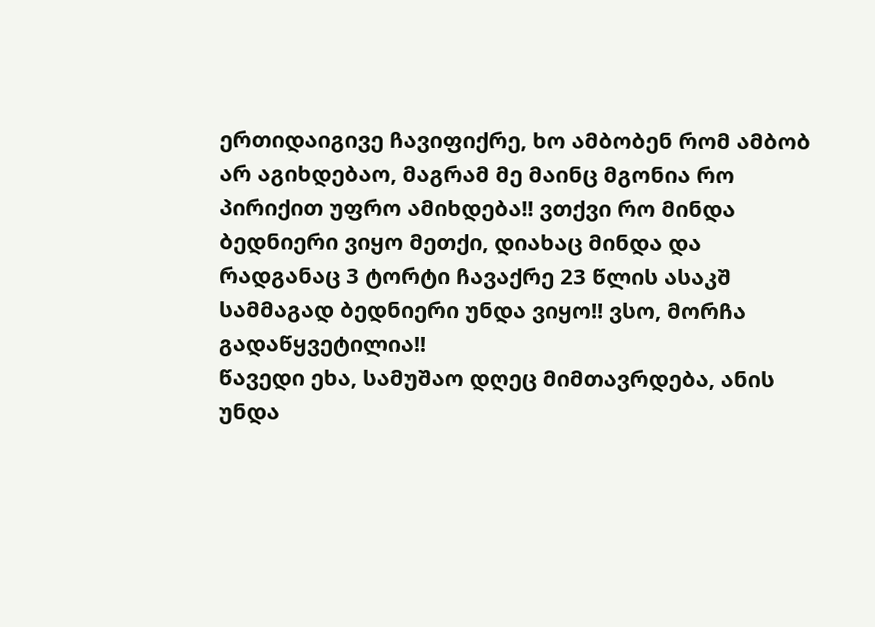ერთიდაიგივე ჩავიფიქრე, ხო ამბობენ რომ ამბობ არ აგიხდებაო, მაგრამ მე მაინც მგონია რო პირიქით უფრო ამიხდება!! ვთქვი რო მინდა ბედნიერი ვიყო მეთქი, დიახაც მინდა და რადგანაც 3 ტორტი ჩავაქრე 23 წლის ასაკშ სამმაგად ბედნიერი უნდა ვიყო!! ვსო, მორჩა გადაწყვეტილია!!
წავედი ეხა, სამუშაო დღეც მიმთავრდება, ანის უნდა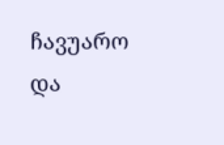ჩავუარო და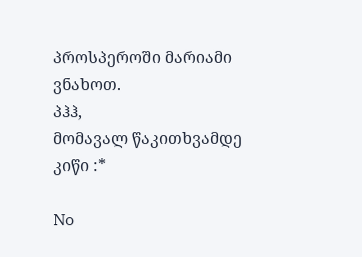პროსპეროში მარიამი ვნახოთ.
პჰჰ,
მომავალ წაკითხვამდე
კიწი :*

No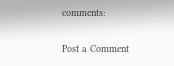comments:

Post a Comment